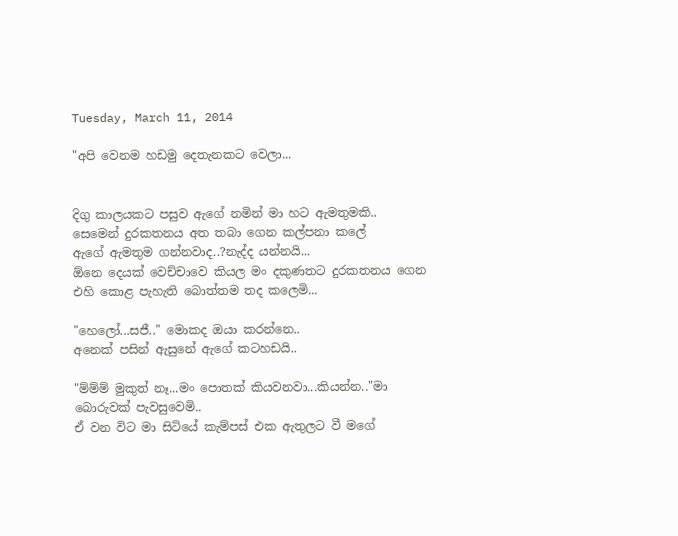Tuesday, March 11, 2014

"අපි වෙනම හඩමු දෙතැනකට වෙලා...


දිගු කාලයකට පසුව ඇගේ නමින් මා හට ඇමතුමකි..
සෙමෙන් දුරකතනය අත තබා ගෙන කල්පනා කලේ
ඇගේ ඇමතුම ගන්නවාද..?නැද්ද යන්නයි...
ඕනෙ දෙයක් වෙච්චාවෙ කියල මං දකුණතට දුරකතනය ගෙන
එහි කොළ පැහැති බොත්තම තද කලෙමි...

"හෙලෝ...සජී.." මොකද ඔයා කරන්නෙ..
අනෙක් පසින් ඇසුනේ ඇගේ කටහඩයි..

"ම්ම්ම් මුකුත් නෑ...මං පොතක් කියවනවා...කියන්න.."මා බොරුවක් පැවසුවෙමි..
ඒ වන විට මා සිටියේ කැම්පස් එක ඇතුලට වී මගේ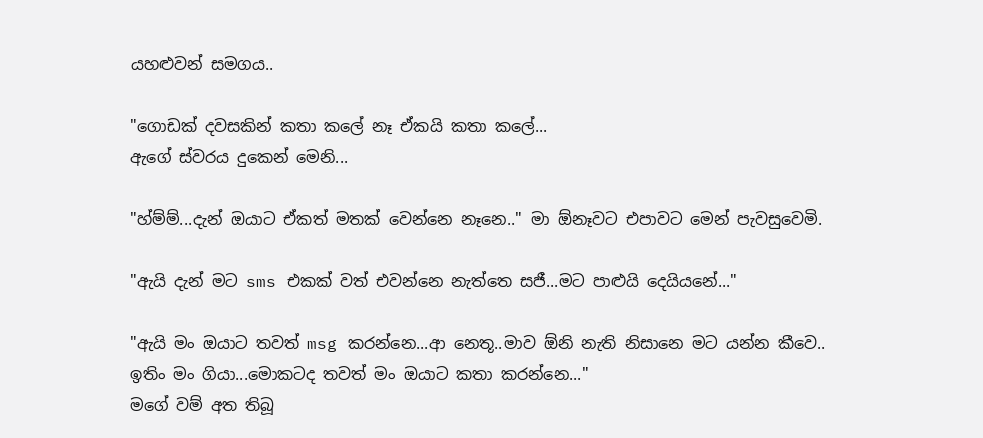යහළුවන් සමගය..

"ගොඩක් දවසකින් කතා කලේ නෑ ඒකයි කතා කලේ...
ඇගේ ස්වරය දුකෙන් මෙනි...

"හ්ම්ම්...දැන් ඔයාට ඒකත් මතක් වෙන්නෙ නෑනෙ.." මා ඕනෑවට එපාවට මෙන් පැවසුවෙමි.

"ඇයි දැන් මට sms එකක් වත් එවන්නෙ නැත්තෙ සජී...මට පාළුයි දෙයියනේ..."

"ඇයි මං ඔයාට තවත් msg කරන්නෙ...ආ නෙතූ..මාව ඕනි නැති නිසානෙ මට යන්න කීවෙ..
ඉතිං මං ගියා...මොකටද තවත් මං ඔයාට කතා කරන්නෙ..."
මගේ වම් අත තිබූ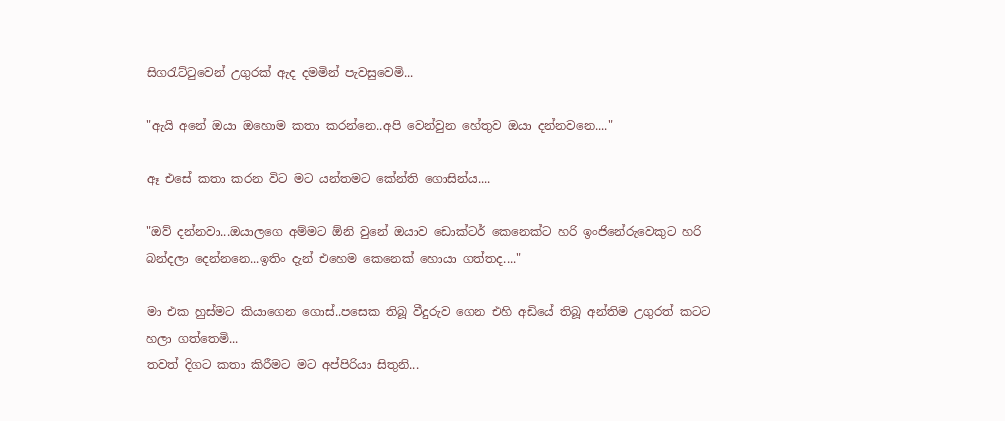සිගරැට්ටුවෙන් උගුරක් ඇද දමමින් පැවසුවෙමි...

"ඇයි අනේ ඔයා ඔහොම කතා කරන්නෙ..අපි වෙන්වුන හේතුව ඔයා දන්නවනෙ...."

ඈ එසේ කතා කරන විට මට යන්තමට කේන්ති ගොසින්ය....

"ඔව් දන්නවා...ඔයාලගෙ අම්මට ඕනි වුනේ ඔයාව ඩොක්ටර් කෙනෙක්ට හරි ඉංජිනේරුවෙකුට හරි
බන්දලා දෙන්නනෙ...ඉතිං දැන් එහෙම කෙනෙක් හොයා ගත්තද...."

මා එක හුස්මට කියාගෙන ගොස්..පසෙක තිබූ වීදුරුව ගෙන එහි අඩියේ තිබූ අන්තිම උගුරත් කටට හලා ගත්තෙමි...
තවත් දිගට කතා කිරීමට මට අප්පිරියා සිතුනි...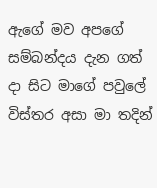ඇගේ මව අපගේ සම්බන්දය දැන ගත් දා සිට මාගේ පවුලේ විස්තර අසා මා තදින්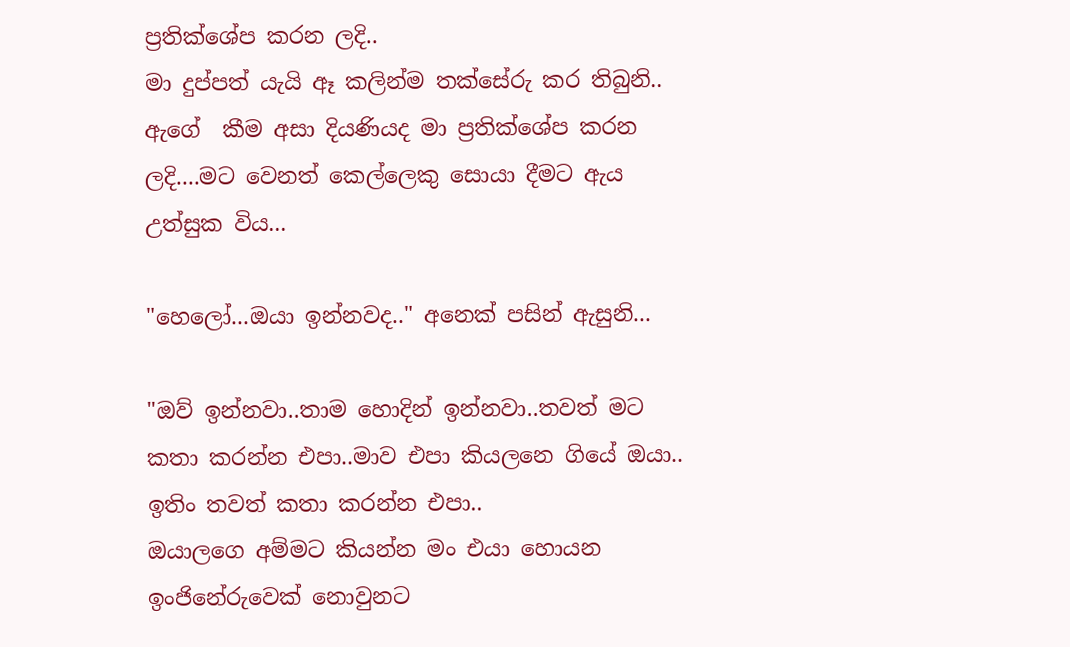ප්‍රතික්ශේප කරන ලදි..
මා දුප්පත් යැයි ඈ කලින්ම තක්සේරු කර තිබුනි..
ඇගේ  කීම අසා දියණියද මා ප්‍රතික්ශේප කරන ලදි....මට වෙනත් කෙල්ලෙකු සොයා දීමට ඇය උත්සුක විය...

"හෙලෝ...ඔයා ඉන්නවද.." අනෙක් පසින් ඇසුනි...

"ඔව් ඉන්නවා..තාම හොදින් ඉන්නවා..තවත් මට කතා කරන්න එපා..මාව එපා කියලනෙ ගියේ ඔයා..
ඉතිං තවත් කතා කරන්න එපා..
ඔයාලගෙ අම්මට කියන්න මං එයා හොයන ඉංජිනේරුවෙක් නොවුනට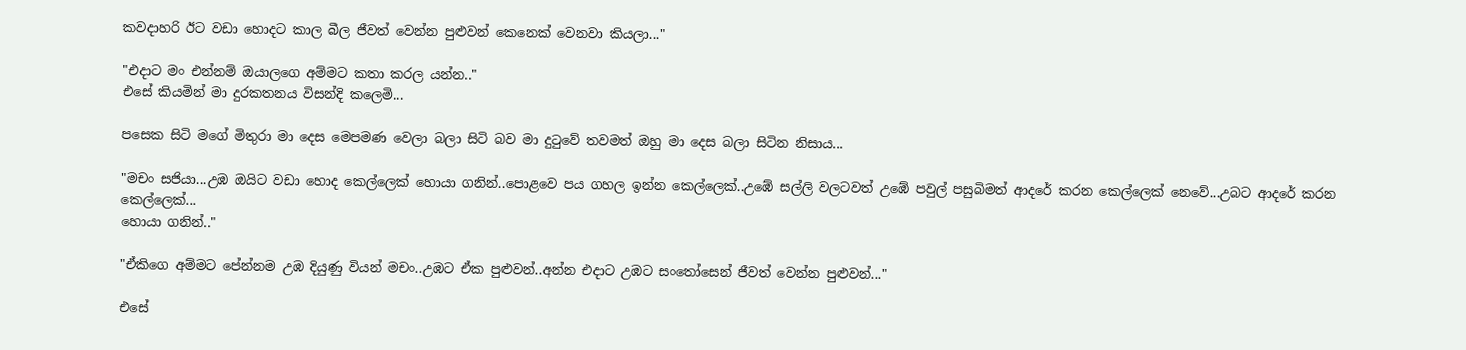කවදාහරි ඊට වඩා හොදට කාල බීල ජීවත් වෙන්න පුළුවන් කෙනෙක් වෙනවා කියලා..."

"එදාට මං එන්නම් ඔයාලගෙ අම්මට කතා කරල යන්න.."
එසේ කියමින් මා දුරකතනය විසන්දි කලෙමි...

පසෙක සිටි මගේ මිතුරා මා දෙස මෙපමණ වෙලා බලා සිටි බව මා දුටුවේ තවමත් ඔහු මා දෙස බලා සිටින නිසාය...

"මචං සජියා...උඹ ඔයිට වඩා හොද කෙල්ලෙක් හොයා ගනින්..පොළවෙ පය ගහල ඉන්න කෙල්ලෙක්..උඹේ සල්ලි වලටවත් උඹේ පවුල් පසුබිමත් ආදරේ කරන කෙල්ලෙක් නෙවේ...උබට ආදරේ කරන කෙල්ලෙක්...
හොයා ගනින්.."

"ඒකිගෙ අම්මට පේන්නම උඹ දියුණු වියන් මචං..උඹට ඒක පුළුවන්..අන්න එදාට උඹට සංතෝසෙන් ජීවත් වෙන්න පුළුවන්..."

එසේ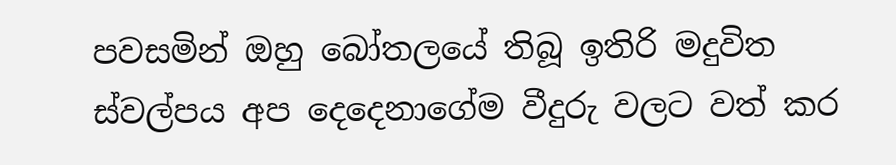පවසමින් ඔහු බෝතලයේ තිබූ ඉතිරි මදුවිත ස්වල්පය අප දෙදෙනාගේම වීදුරු වලට වත් කර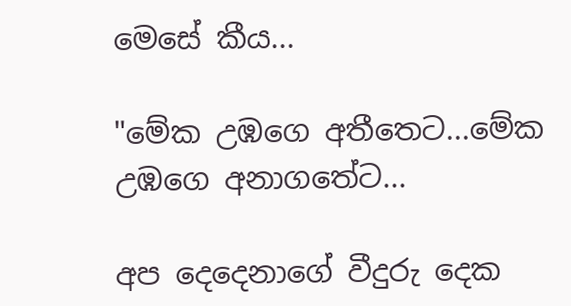මෙසේ කීය...

"මේක උඹගෙ අතීතෙට...මේක උඹගෙ අනාගතේට...

අප දෙදෙනාගේ වීදුරු දෙක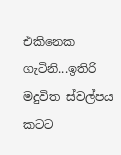එකිනෙක ගැටිනි...ඉතිරි මදුවිත ස්වල්පය කටට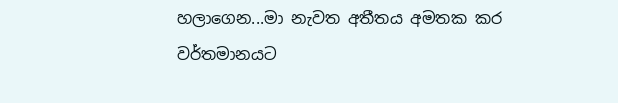හලාගෙන...මා නැවත අතීතය අමතක කර වර්තමානයට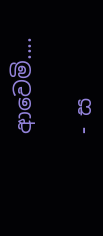ආවෙමි....

- ස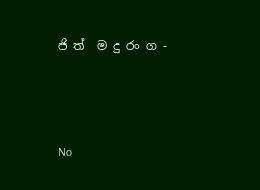ජි ත්  ම දු රං ග -



No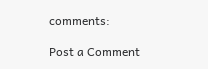comments:

Post a Comment